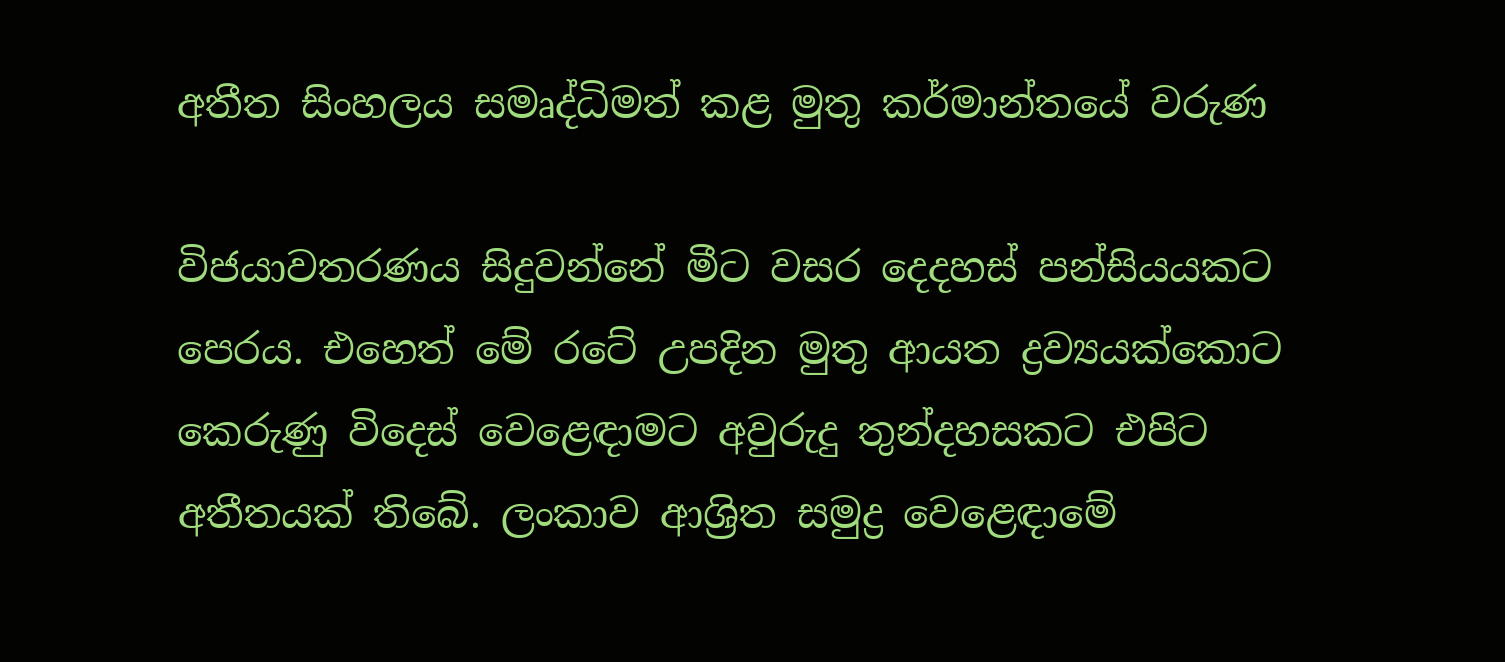අතීත සිංහලය සමෘද්ධිමත් කළ මුතු කර්මාන්තයේ වරුණ

විජයාවතරණය සිදුවන්නේ මීට වසර දෙදහස් පන්සියයකට පෙරය. එහෙත් මේ රටේ උපදින මුතු ආයත ද්‍රව්‍යයක්කොට කෙරුණු විදෙස් වෙළෙඳාමට අවුරුදු තුන්දහසකට එපිට අතීතයක් තිබේ. ලංකාව ආශ්‍රිත සමුද්‍ර වෙළෙඳාමේ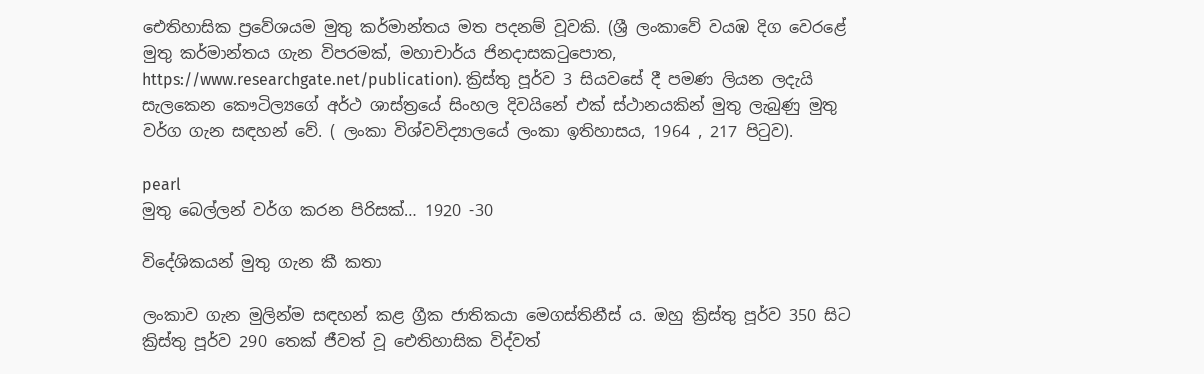ඓතිහාසික ප්‍රවේශයම මුතු කර්මාන්තය මත පදනම් වූවකි. (ශ්‍රී ලංකාවේ වයඹ දිග වෙරළේ මුතු කර්මාන්තය ගැන විපරමක්, මහාචාර්ය ජිනදාසකටුපොත, https://www.researchgate.net/publication). ක්‍රිස්තු පූර්ව 3 සියවසේ දී පමණ ලියන ලදැයි සැලකෙන කෞටිල්‍යගේ අර්ථ ශාස්ත්‍රයේ සිංහල දිවයිනේ එක් ස්ථානයකින් මුතු ලැබුණු මුතු වර්ග ගැන සඳහන් වේ. ( ලංකා විශ්වවිද්‍යාලයේ ලංකා ඉතිහාසය, 1964 , 217 පිටුව).

pearl
මුතු බෙල්ලන් වර්ග කරන පිරිසක්… 1920 -30

විදේශිකයන් මුතු ගැන කී කතා

ලංකාව ගැන මුලින්ම සඳහන් කළ ග්‍රීක ජාතිකයා මෙගස්තිනීස් ය. ඔහු ක්‍රිස්තු පූර්ව 350 සිට ක්‍රිස්තු පූර්ව 290 තෙක් ජීවත් වූ ඓතිහාසික විද්වත්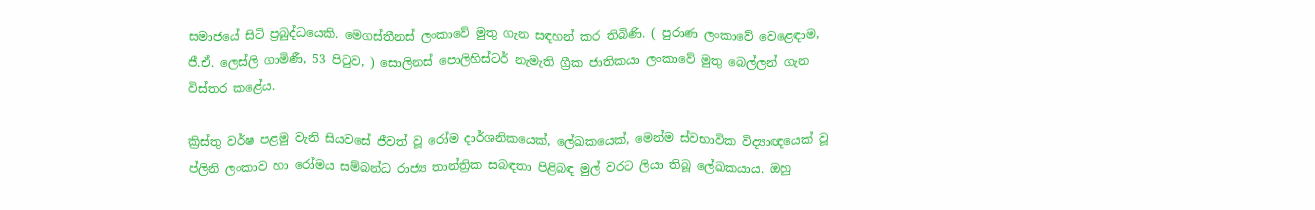සමාජයේ සිටි ප්‍රබුද්ධයෙකි. මෙගස්තීනස් ලංකාවේ මුතු ගැන සඳහන් කර තිබිණි. ( පුරාණ ලංකාවේ වෙළෙඳාම, ජී.ඒ. ලෙස්ලි ගාමිණී, 53 පිටුව, ) සොලිනස් පොලිහිස්ටර් නැමැති ග්‍රීක ජාතිකයා ලංකාවේ මුතු බෙල්ලන් ගැන විස්තර කළේය.

ක්‍රිස්තු වර්ෂ පළමු වැනි සියවසේ ජීවත් වූ රෝම දාර්ශනිකයෙක්, ලේඛකයෙක්, මෙන්ම ස්වභාවික විද්‍යාඥයෙක් වූ ප්ලිනි ලංකාව හා රෝමය සම්බන්ධ රාජ්‍ය තාන්ත්‍රික සබඳතා පිළිබඳ මුල් වරට ලියා තිබූ ලේඛකයාය. ඔහු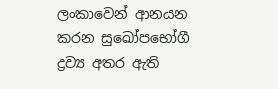ලංකාවෙන් ආනයන කරන සුඛෝපභෝගී ද්‍රව්‍ය අතර ඇති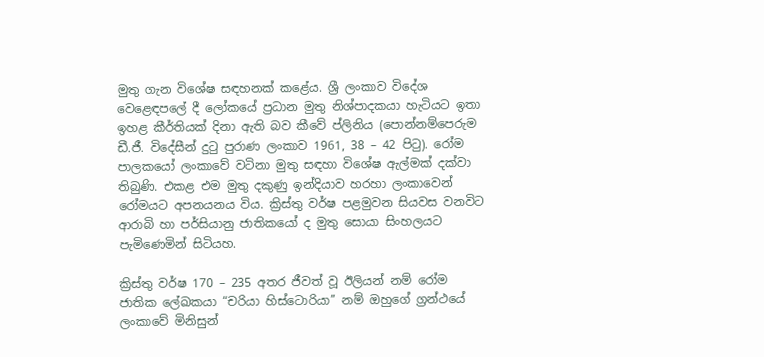මුතු ගැන විශේෂ සඳහනක් කළේය. ශ්‍රී ලංකාව විදේශ වෙළෙඳපලේ දී ලෝකයේ ප්‍රධාන මුතු නිශ්පාදකයා හැටියට ඉතා ඉහළ කීර්තියක් දිනා ඇති බව කීවේ ප්ලිනිය (පොන්නම්පෙරුම ඩී.ජී. විදේසීන් දුටු පුරාණ ලංකාව 1961, 38 – 42 පිටු). රෝම පාලකයෝ ලංකාවේ වටිනා මුතු සඳහා විශේෂ ඇල්මක් දක්වා තිබුණි. එකළ එම මුතු දකුණු ඉන්දියාව හරහා ලංකාවෙන් රෝමයට අපනයනය විය. ක්‍රිස්තු වර්ෂ පළමුවන සියවස වනවිට ආරාබි හා පර්සියානු ජාතිකයෝ ද මුතු සොයා සිංහලයට පැමිණෙමින් සිටියහ.

ක්‍රිස්තු වර්ෂ 170 – 235 අතර ජීවත් වූ ඊලියන් නම් රෝම ජාතික ලේඛකයා “චරියා හිස්ටොරියා’’ නම් ඔහුගේ ග්‍රන්ථයේ ලංකාවේ මිනිසුන්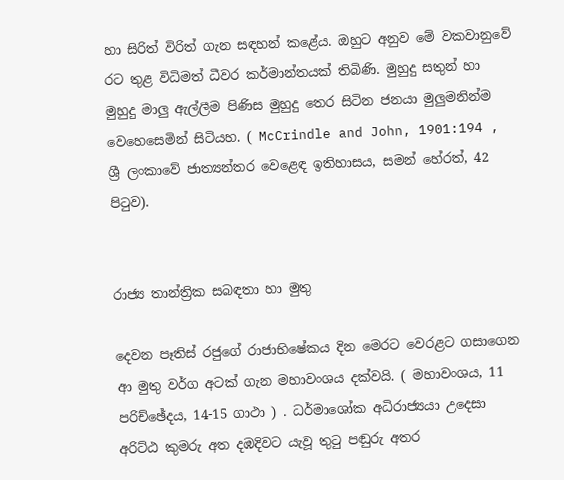හා සිරිත් විරිත් ගැන සඳහන් කළේය. ඔහුට අනුව මේ වකවානුවේ රට තුළ විධිමත් ධීවර කර්මාන්තයක් තිබිණි. මුහුදු සතුන් හා මුහුදු මාලු ඇල්ලීම පිණිස මුහුදු තෙර සිටින ජනයා මුලුමනින්ම වෙහෙසෙමින් සිටියහ. ( McCrindle and John, 1901:194 , ශ්‍රී ලංකාවේ ජාත්‍යන්තර වෙළෙඳ ඉතිහාසය‍, සමන් හේරත්, 42 පිටුව).


රාජ්‍ය තාන්ත්‍රික සබඳතා හා මුතු

දෙවන පෑතිස් රජුගේ රාජාභිෂේකය දින මෙරට වෙරළට ගසාගෙන ආ මුතු වර්ග අටක් ගැන මහාවංශය දක්වයි. ( මහාවංශය, 11 පරිච්ඡේදය, 14-15 ගාථා ) . ධර්මාශෝක අධිරාජ්‍යයා උදෙසා අරිට්ඨ කුමරු අත දඹදිවට යැවූ තුටු පඬුරු අතර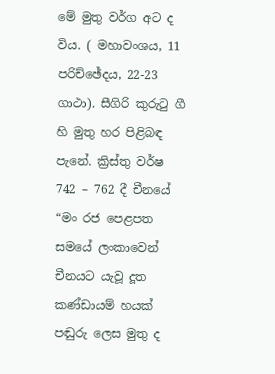මේ මුතු වර්ග අට ද විය. ( මහාවංශය, 11 පරිච්ඡේදය, 22-23 ගාථා). සීගිරි කුරුටු ගී හි මුතු හර පිළිබඳ පැනේ. ක්‍රිස්තු වර්ෂ 742 – 762 දී චීනයේ “මං රජ පෙළපත සමයේ ලංකාවෙන් චීනයට යැවූ දූත කණ්ඩායම් හයක් පඬුරු ලෙස මුතු ද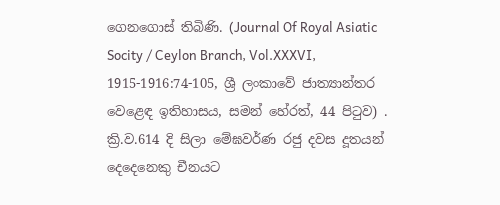ගෙනගොස් තිබිණි. (Journal Of Royal Asiatic Socity / Ceylon Branch, Vol.XXXVI, 1915-1916:74-105, ශ්‍රී ලංකාවේ ජාත්‍යාන්තර වෙළෙඳ ඉතිහාසය, සමන් හේරත්, 44 පිටුව) . ක්‍රි.ව.614 දි සිලා මේඝවර්ණ රජු දවස දූතයන් දෙදෙනෙකු චීනයට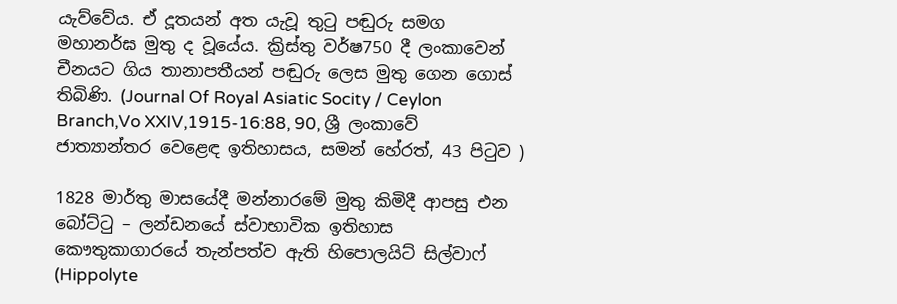යැව්වේය. ඒ දූතයන් අත යැවූ තුටු පඬුරු සමග මහානර්ඝ මුතු ද වූයේය. ක්‍රිස්තු වර්ෂ750 දී ලංකාවෙන් චීනයට ගිය තානාපතීයන් පඬුරු ලෙස මුතු ගෙන ගොස් තිබිණි. (Journal Of Royal Asiatic Socity / Ceylon Branch,Vo XXIV,1915-16:88, 90, ශ්‍රී ලංකාවේ ජාත්‍යාන්තර වෙළෙඳ ඉතිහාසය, සමන් හේරත්, 43 පිටුව )

1828 මාර්තු මාසයේදී මන්නාරමේ මුතු කිමිදී ආපසු එන බෝට්ටු – ලන්ඩනයේ ස්වාභාවික ඉතිහාස කෞතුකාගාරයේ තැන්පත්ව ඇති හිපොලයිට් සිල්වාෆ් (Hippolyte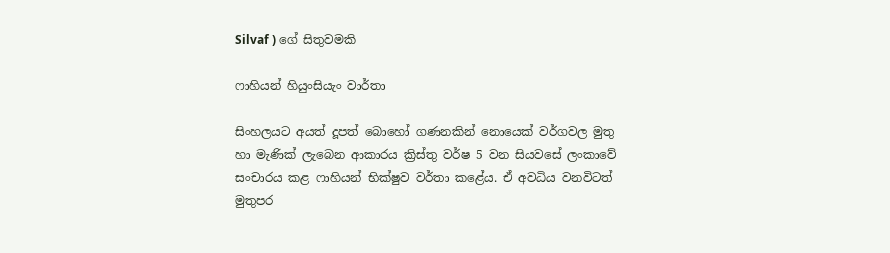Silvaf ) ගේ සිතුවමකි

ෆාහියන් හියුංසියැං වාර්තා

සිංහලයට අයත් දූපත් බොහෝ ගණනකින් නොයෙක් වර්ගවල මුතු හා මැණික් ලැබෙන ආකාරය ක්‍රිස්තු වර්ෂ 5 වන සියවසේ ලංකාවේ සංචාරය කළ ෆාහියන් භික්ෂුව වර්තා කළේය. ඒ අවධිය වනවිටත් මුතුපර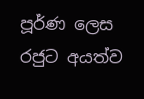පූර්ණ ලෙස රජුට අයත්ව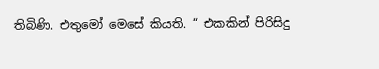තිබිණි. එතුමෝ මෙසේ කියති. “ එකකින් පිරිසිදු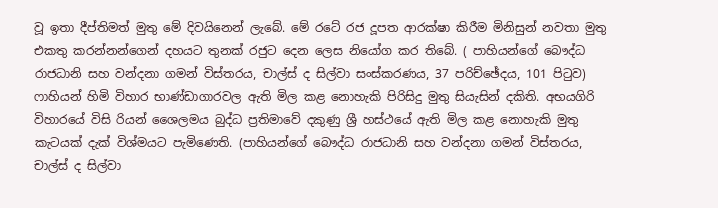වූ ඉතා දීප්තිමත් මුතු මේ දිවයිනෙන් ලැබේ. මේ රටේ රජ දූපත ආරක්ෂා කිරීම මිනිසුන් නවතා මුතු එකතු කරන්නන්ගෙන් දහයට තුනක් රජුට දෙන ලෙස නියෝග කර තිබේ. ( පාහියන්ගේ බෞද්ධ රාජධානි සහ වන්දනා ගමන් විස්තරය, චාල්ස් ද සිල්වා සංස්කරණය, 37 පරිච්ඡේදය, 101 පිටුව) ෆාහියන් හිමි විහාර භාණ්ඩාගාරවල ඇති මිල කළ නොහැකි පිරිසිදු මුතු සියැසින් දකිති. අභයගිරි විහාරයේ විසි රියන් ශෛලමය බුද්ධ ප්‍රතිමාවේ දකුණු ශ්‍රී හස්ථයේ ඇති මිල කළ නොහැකි මුතු කැටයක් දැක් විශ්මයට පැමිණෙති. (පාහියන්ගේ බෞද්ධ රාජධානි සහ වන්දනා ගමන් විස්තරය, චාල්ස් ද සිල්වා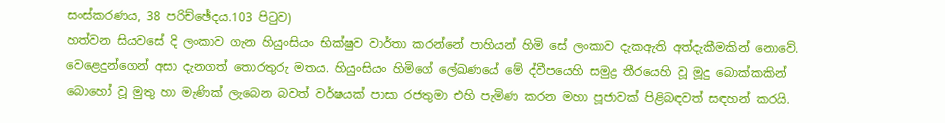සංස්කරණය, 38 පරිච්ඡේදය.103 පිටුව)
හත්වන සියවසේ දි ලංකාව ගැන හියුංසියං භික්ෂුව වාර්තා කරන්නේ පාහියන් හිමි සේ ලංකාව දැකඇති අත්දැකීමකින් නොවේ. වෙළෙදුන්ගෙන් අසා දැනගත් තොරතුරු මතය. හියුංසියං හිමිගේ ලේඛණයේ මේ ද්වීපයෙහි සමුද්‍ර තීරයෙහි වූ මූදු බොක්කකින් බොහෝ වූ මුතු හා මැණික් ලැබෙන බවත් වර්ෂයක් පාසා රජතුමා එහි පැමිණ කරන මහා පූජාවක් පිළිබඳවත් සඳහන් කරයි.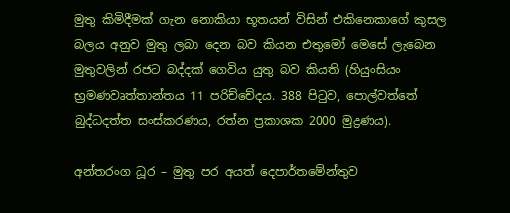මුතු කිමිදීමක් ගැන නොකියා භූතයන් විසින් එකිනෙකාගේ කුසල බලය අනුව මුතු ලබා දෙන බව කියන එතුමෝ මෙසේ ලැබෙන මුතුවලින් රජට බද්දක් ගෙවිය යුතු බව කියති (හියුංසියං භ්‍රමණවෘත්තාන්තය 11 පරිච්චේදය. 388 පිටුව, පොල්වත්තේ බුද්ධදත්ත සංස්කරණය, රත්න ප්‍රකාශක 2000 මුද්‍රණය).

අන්තරංග ධූර – මුතු පර අයත් දෙපාර්තමේන්තුව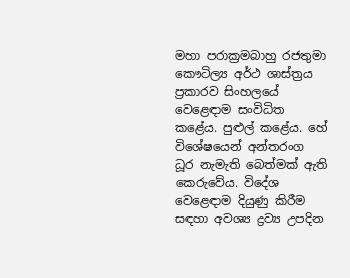මහා පරාක්‍රමබාහු රජතුමා කෞටිල්‍ය අර්ථ ශාස්ත්‍රය ප්‍රකාරව සිංහලයේ වෙළෙඳාම සංවිධිත කළේය. පුළුල් කළේය. හේ විශේෂයෙන් අන්තරංග ධූර නැමැති බෙත්මක් ඇති කෙරුවේය. විදේශ වෙළෙඳාම දියුණු කිරීම සඳහා අවශ්‍ය ද්‍රව්‍ය උපදින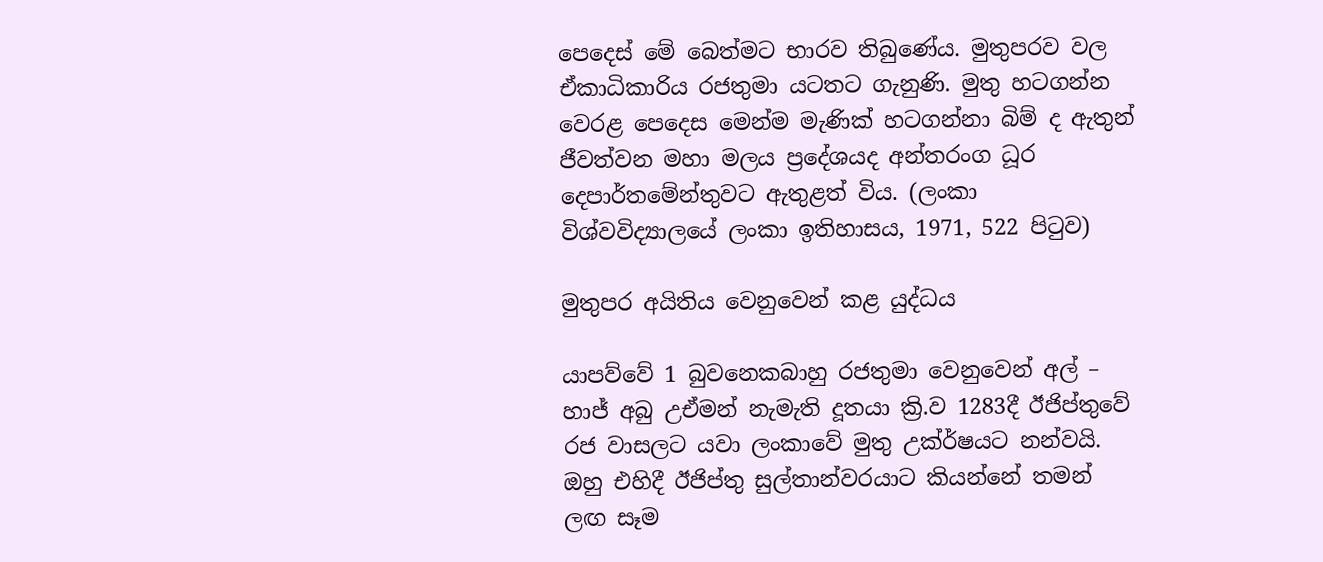පෙදෙස් මේ බෙත්මට භාරව තිබුණේය. මුතුපරව වල ඒකාධිකාරිය රජතුමා යටතට ගැනුණි. මුතු හටගන්න වෙරළ පෙදෙස මෙන්ම මැණික් හටගන්නා බිම් ද ඇතුන් ජීවත්වන මහා මලය ප්‍රදේශයද අන්තරංග ධූර දෙපාර්තමේන්තුවට ඇතුළත් විය. (ලංකා විශ්වවිද්‍යාලයේ ලංකා ඉතිහාසය, 1971, 522 පිටුව)

මුතුපර අයිතිය වෙනුවෙන් කළ යුද්ධය

යාපව්වේ 1 බුවනෙකබාහු රජතුමා වෙනුවෙන් අල් – හාජ් අබු උඒමන් නැමැති දූතයා ක්‍රි.ව 1283දී ඊජිප්තුවේ රජ වාසලට යවා ලංකාවේ මුතු උක්ර්ෂයට නන්වයි. ඔහු එහිදී ඊජිප්තු සුල්තාන්වරයාට කියන්නේ තමන් ලඟ සෑම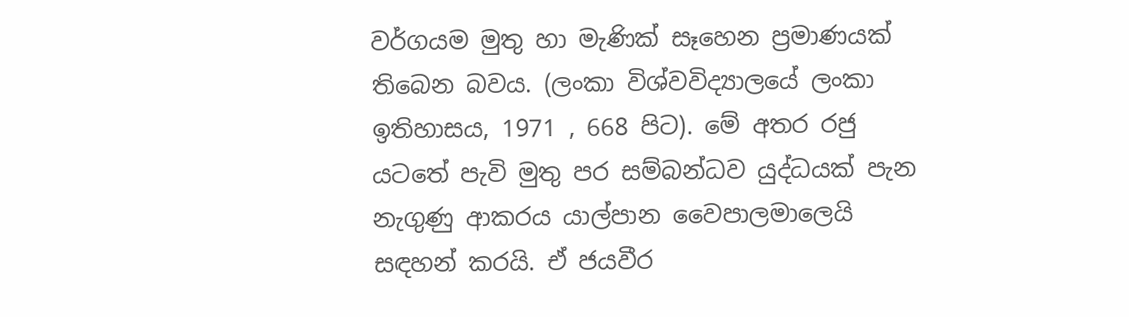වර්ගයම මුතු හා මැණික් සෑහෙන ප්‍රමාණයක් තිබෙන බවය. (ලංකා විශ්වවිද්‍යාලයේ ලංකා ඉතිහාසය, 1971 , 668 පිට). මේ අතර රජු යටතේ පැවි මුතු පර සම්බන්ධව යුද්ධයක් පැන නැගුණු ආකරය යාල්පාන වෛපාලමාලෙයි සඳහන් කරයි. ඒ ජයවීර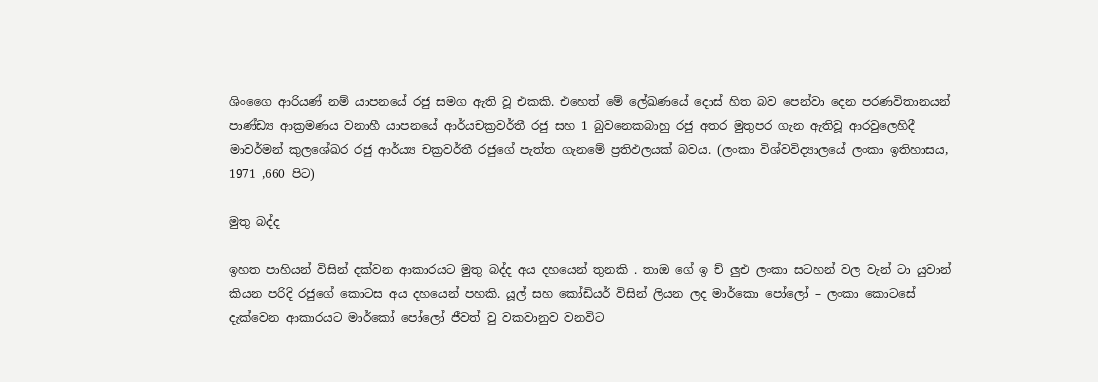ශිංගෛ ආරියණ් නම් යාපනයේ රජු සමග ඇති වූ එකකි. එහෙත් මේ ලේඛණයේ දොස් හිත බව පෙන්වා දෙන පරණවිතානයන් පාණ්ඩ්‍ය ආක්‍රමණය වනාහී යාපනයේ ආර්යචක්‍රවර්තී රජු සහ 1 බුවනෙකබාහු රජු අතර මුතුපර ගැන ඇතිවූ ආරවුලෙහිදී මාවර්මන් කුලශේඛර රජු ආර්ය්‍ය චක්‍රවර්තී රජුගේ පැත්ත ගැනමේ ප්‍රතිඵලයක් බවය. (ලංකා විශ්වවිද්‍යාලයේ ලංකා ඉතිහාසය, 1971 ,660 පිට)

මුතු බද්ද

ඉහත පාහියන් විසින් දක්වන ආකාරයට මුතු බද්ද අය දහයෙන් තුනකි . තාඔ ගේ ඉ ච් ලුඑ ලංකා සටහන් වල වැන් ටා යුවාන් කියන පරිදි රජුගේ කොටස අය දහයෙන් පහකි. යූල් සහ කෝඩියර් විසින් ලියන ලද මාර්කො පෝලෝ – ලංකා කොටසේ දැක්වෙන ආකාරයට මාර්කෝ පෝලෝ ජීවත් වු වකවානුව වනවිට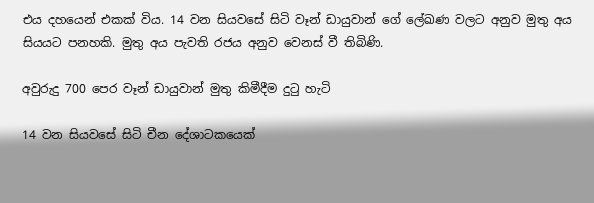එය දහයෙන් එකක් විය. 14 වන සියවසේ සිටි වෑන් ඩායුවාන් ගේ ලේඛණ වලට අනුව මුතු අය සියයට පනහකි. මුතු අය පැවති රජය අනුව වෙනස් වී තිබිණි.

අවුරුදු 700 පෙර වෑන් ඩායුවාන් මුතු කිමීදීම දුටු හැටි

14 වන සියවසේ සිටි චීන දේශාටකයෙක්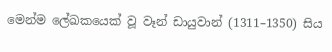මෙන්ම ලේඛකයෙක් වූ වෑන් ඩායුවාන් (1311–1350) සිය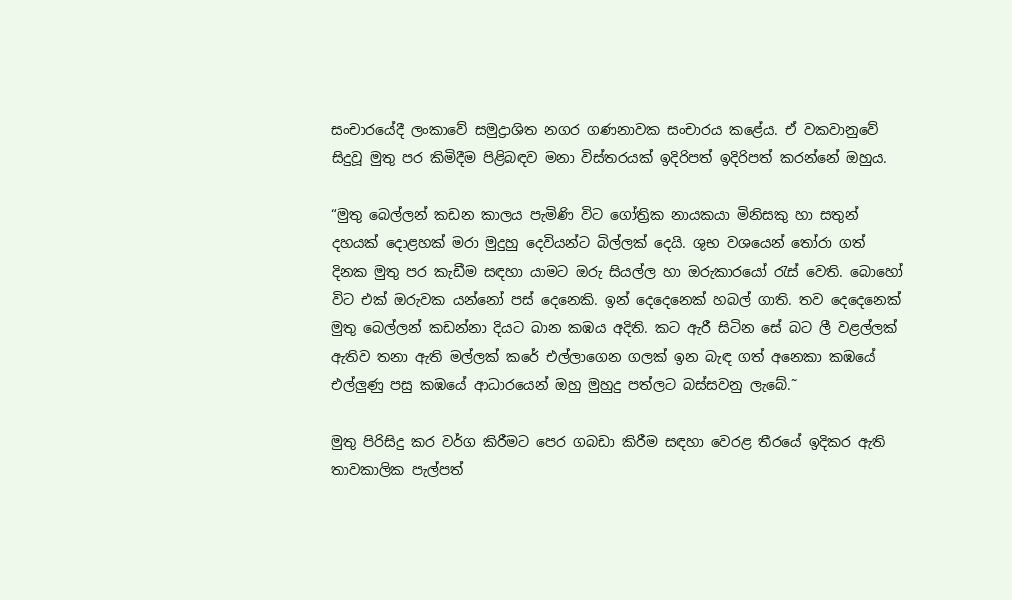සංචාරයේදී ලංකාවේ සමුද්‍රාශිත නගර ගණනාවක සංචාරය කළේය. ඒ වකවානුවේ සිදුවූ මුතු පර කිමිදීම පිළිබඳව මනා විස්තරයක් ඉදිරිපත් ඉදිරිපත් කරන්නේ ඔහුය.

“මුතු බෙල්ලන් කඩන කාලය පැමිණි විට ගෝත්‍රික නායකයා මිනිසකු හා සතුන් දහයක් දොළහක් මරා මුදුහු දෙවියන්ට බිල්ලක් දෙයි. ශුභ වශයෙන් තෝරා ගත් දිනක මුතු පර කැඩීම සඳහා යාමට ඔරු සියල්ල හා ඔරුකාරයෝ රැස් වෙති. බොහෝ විට එක් ඔරුවක යන්නෝ පස් දෙනෙකි. ඉන් දෙදෙනෙක් හබල් ගාති. තව දෙදෙනෙක් මුතු බෙල්ලන් කඩන්නා දියට බාන කඹය අදිති. කට ඇරී සිටින සේ බට ලී වළල්ලක් ඇතිව තනා ඇති මල්ලක් කරේ එල්ලාගෙන ගලක් ඉන බැඳ ගත් අනෙකා කඹයේ එල්ලුණු පසු කඹයේ ආධාරයෙන් ඔහු මුහුදු පත්ලට බස්සවනු ලැබේ.˜

මුතු පිරිසිදු කර වර්ග කිරීමට පෙර ගබඩා කිරීම සඳහා වෙරළ තීරයේ ඉදිකර ඇති තාවකාලික පැල්පත්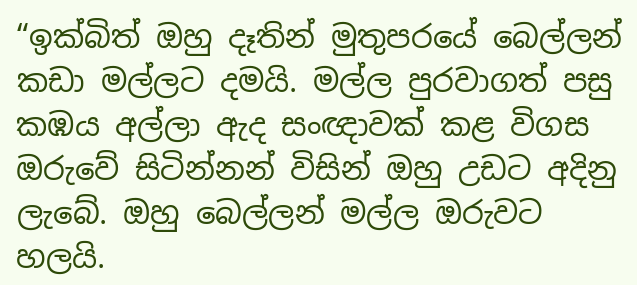“ඉක්බිත් ඔහු දෑතින් මුතුපරයේ බෙල්ලන් කඩා මල්ලට දමයි. මල්ල පුරවාගත් පසු කඹය අල්ලා ඇද සංඥාවක් කළ විගස ඔරුවේ සිටින්නන් විසින් ඔහු උඩට අදිනු ලැබේ. ඔහු බෙල්ලන් මල්ල ඔරුවට හලයි.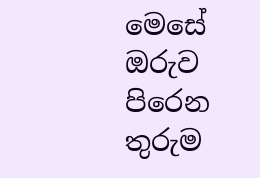මෙසේ ඔරුව පිරෙන තුරුම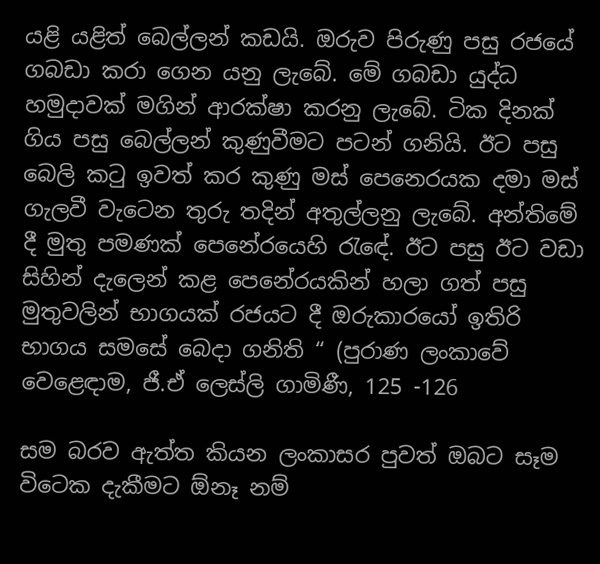යළි යළිත් බෙල්ලන් කඩයි. ඔරුව පිරුණු පසු රජයේ ගබඩා කරා ගෙන යනු ලැබේ. මේ ගබඩා යුද්ධ හමුදාවක් මගින් ආරක්ෂා කරනු ලැබේ. ටික දිනක් ගිය පසු බෙල්ලන් කුණුවීමට පටන් ගනියි. ඊට පසු බෙලි කටු ඉවත් කර කුණු මස් පෙනෙරයක දමා මස් ගැලවී වැටෙන තුරු තදින් අතුල්ලනු ලැබේ. අන්තිමේ දී මුතු පමණක් පෙනේරයෙහි රැඳේ. ඊට පසු ඊට වඩා සිහින් දැලෙන් කළ පෙනේරයකින් හලා ගත් පසු මුතුවලින් භාගයක් රජයට දී ඔරුකාරයෝ ඉතිරි භාගය සමසේ බෙදා ගනිති “ (පුරාණ ලංකාවේ වෙළෙඳාම, ජී.ඒ ලෙස්ලි ගාමිණී, 125 -126

සම බරව ඇත්ත කියන ලංකාසර පුවත් ඔබට සෑම විටෙක දැකීමට ඕනෑ නම්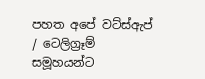පහත අපේ වට්ස්ඇප් / ටෙලිග්‍රෑම් සමූහයන්ට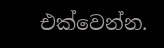එක්වෙන්න.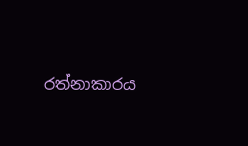රත්නාකාරය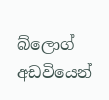බ්ලොග් අඩවියෙන්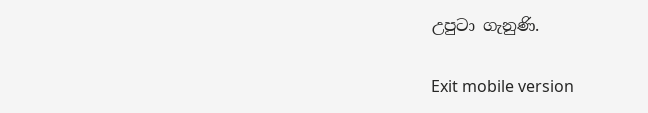උපුටා ගැනුණි.

Exit mobile version